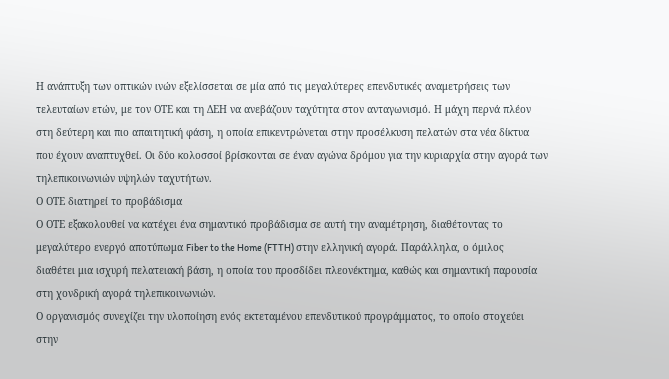Η ανάπτυξη των οπτικών ινών εξελίσσεται σε μία από τις μεγαλύτερες επενδυτικές αναμετρήσεις των τελευταίων ετών, με τον ΟΤΕ και τη ΔΕΗ να ανεβάζουν ταχύτητα στον ανταγωνισμό. Η μάχη περνά πλέον στη δεύτερη και πιο απαιτητική φάση, η οποία επικεντρώνεται στην προσέλκυση πελατών στα νέα δίκτυα που έχουν αναπτυχθεί. Οι δύο κολοσσοί βρίσκονται σε έναν αγώνα δρόμου για την κυριαρχία στην αγορά των τηλεπικοινωνιών υψηλών ταχυτήτων.
Ο ΟΤΕ διατηρεί το προβάδισμα
Ο ΟΤΕ εξακολουθεί να κατέχει ένα σημαντικό προβάδισμα σε αυτή την αναμέτρηση, διαθέτοντας το μεγαλύτερο ενεργό αποτύπωμα Fiber to the Home (FTTH) στην ελληνική αγορά. Παράλληλα, ο όμιλος διαθέτει μια ισχυρή πελατειακή βάση, η οποία του προσδίδει πλεονέκτημα, καθώς και σημαντική παρουσία στη χονδρική αγορά τηλεπικοινωνιών.
Ο οργανισμός συνεχίζει την υλοποίηση ενός εκτεταμένου επενδυτικού προγράμματος, το οποίο στοχεύει στην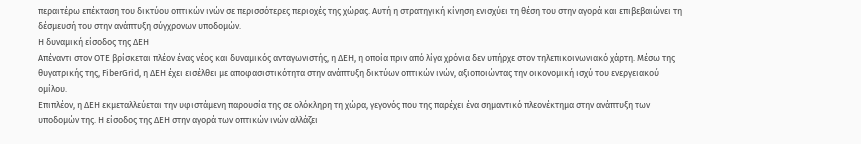περαιτέρω επέκταση του δικτύου οπτικών ινών σε περισσότερες περιοχές της χώρας. Αυτή η στρατηγική κίνηση ενισχύει τη θέση του στην αγορά και επιβεβαιώνει τη δέσμευσή του στην ανάπτυξη σύγχρονων υποδομών.
Η δυναμική είσοδος της ΔΕΗ
Απέναντι στον ΟΤΕ βρίσκεται πλέον ένας νέος και δυναμικός ανταγωνιστής, η ΔΕΗ, η οποία πριν από λίγα χρόνια δεν υπήρχε στον τηλεπικοινωνιακό χάρτη. Μέσω της θυγατρικής της, FiberGrid, η ΔΕΗ έχει εισέλθει με αποφασιστικότητα στην ανάπτυξη δικτύων οπτικών ινών, αξιοποιώντας την οικονομική ισχύ του ενεργειακού ομίλου.
Επιπλέον, η ΔΕΗ εκμεταλλεύεται την υφιστάμενη παρουσία της σε ολόκληρη τη χώρα, γεγονός που της παρέχει ένα σημαντικό πλεονέκτημα στην ανάπτυξη των υποδομών της. Η είσοδος της ΔΕΗ στην αγορά των οπτικών ινών αλλάζει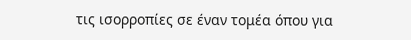τις ισορροπίες σε έναν τομέα όπου για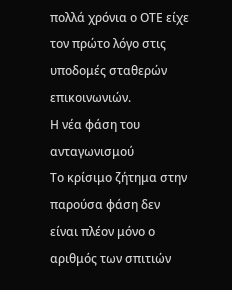πολλά χρόνια ο ΟΤΕ είχε τον πρώτο λόγο στις υποδομές σταθερών επικοινωνιών.
Η νέα φάση του ανταγωνισμού
Το κρίσιμο ζήτημα στην παρούσα φάση δεν είναι πλέον μόνο ο αριθμός των σπιτιών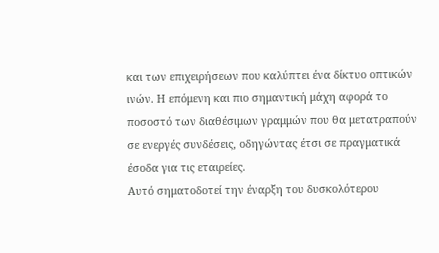και των επιχειρήσεων που καλύπτει ένα δίκτυο οπτικών ινών. Η επόμενη και πιο σημαντική μάχη αφορά το ποσοστό των διαθέσιμων γραμμών που θα μετατραπούν σε ενεργές συνδέσεις, οδηγώντας έτσι σε πραγματικά έσοδα για τις εταιρείες.
Αυτό σηματοδοτεί την έναρξη του δυσκολότερου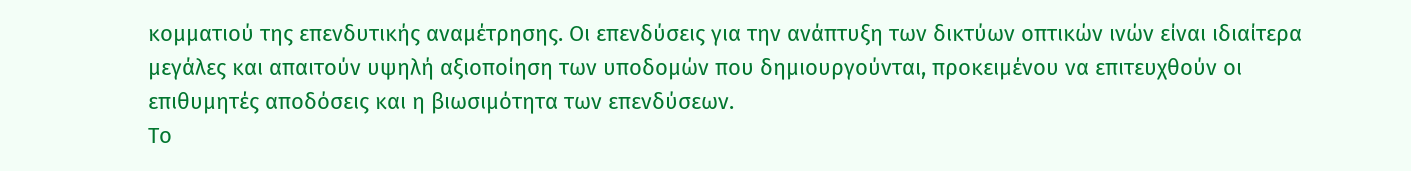κομματιού της επενδυτικής αναμέτρησης. Οι επενδύσεις για την ανάπτυξη των δικτύων οπτικών ινών είναι ιδιαίτερα μεγάλες και απαιτούν υψηλή αξιοποίηση των υποδομών που δημιουργούνται, προκειμένου να επιτευχθούν οι επιθυμητές αποδόσεις και η βιωσιμότητα των επενδύσεων.
Το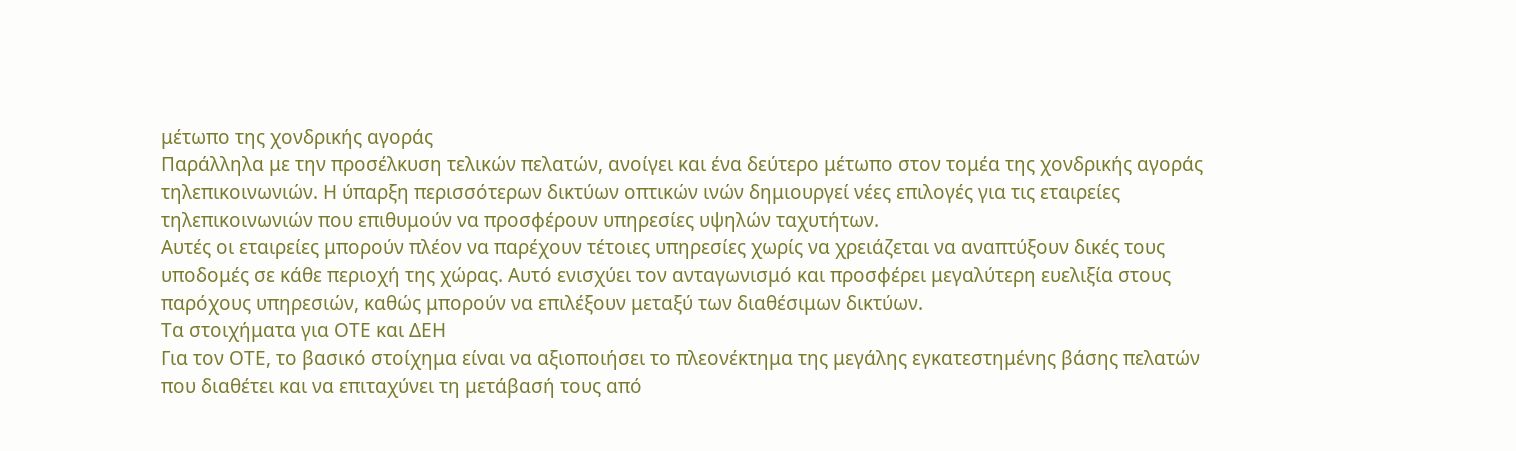μέτωπο της χονδρικής αγοράς
Παράλληλα με την προσέλκυση τελικών πελατών, ανοίγει και ένα δεύτερο μέτωπο στον τομέα της χονδρικής αγοράς τηλεπικοινωνιών. Η ύπαρξη περισσότερων δικτύων οπτικών ινών δημιουργεί νέες επιλογές για τις εταιρείες τηλεπικοινωνιών που επιθυμούν να προσφέρουν υπηρεσίες υψηλών ταχυτήτων.
Αυτές οι εταιρείες μπορούν πλέον να παρέχουν τέτοιες υπηρεσίες χωρίς να χρειάζεται να αναπτύξουν δικές τους υποδομές σε κάθε περιοχή της χώρας. Αυτό ενισχύει τον ανταγωνισμό και προσφέρει μεγαλύτερη ευελιξία στους παρόχους υπηρεσιών, καθώς μπορούν να επιλέξουν μεταξύ των διαθέσιμων δικτύων.
Τα στοιχήματα για ΟΤΕ και ΔΕΗ
Για τον ΟΤΕ, το βασικό στοίχημα είναι να αξιοποιήσει το πλεονέκτημα της μεγάλης εγκατεστημένης βάσης πελατών που διαθέτει και να επιταχύνει τη μετάβασή τους από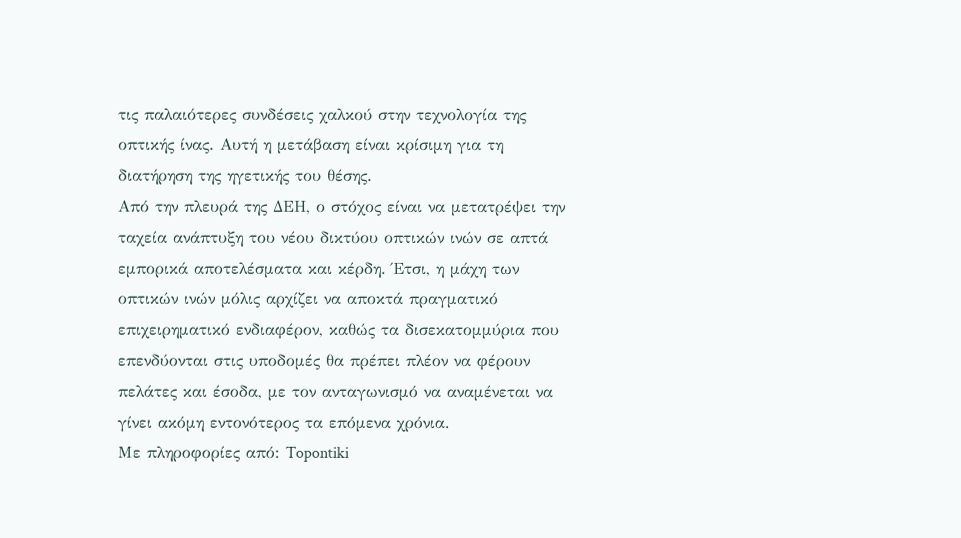τις παλαιότερες συνδέσεις χαλκού στην τεχνολογία της οπτικής ίνας. Αυτή η μετάβαση είναι κρίσιμη για τη διατήρηση της ηγετικής του θέσης.
Από την πλευρά της ΔΕΗ, ο στόχος είναι να μετατρέψει την ταχεία ανάπτυξη του νέου δικτύου οπτικών ινών σε απτά εμπορικά αποτελέσματα και κέρδη. Έτσι, η μάχη των οπτικών ινών μόλις αρχίζει να αποκτά πραγματικό επιχειρηματικό ενδιαφέρον, καθώς τα δισεκατομμύρια που επενδύονται στις υποδομές θα πρέπει πλέον να φέρουν πελάτες και έσοδα, με τον ανταγωνισμό να αναμένεται να γίνει ακόμη εντονότερος τα επόμενα χρόνια.
Με πληροφορίες από: Topontiki